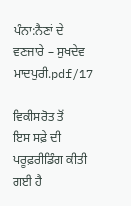ਪੰਨਾ:ਨੈਣਾਂ ਦੇ ਵਣਜਾਰੇ – ਸੁਖਦੇਵ ਮਾਦਪੁਰੀ.pdf/17

ਵਿਕੀਸਰੋਤ ਤੋਂ
ਇਸ ਸਫ਼ੇ ਦੀ ਪਰੂਫ਼ਰੀਡਿੰਗ ਕੀਤੀ ਗਈ ਹੈ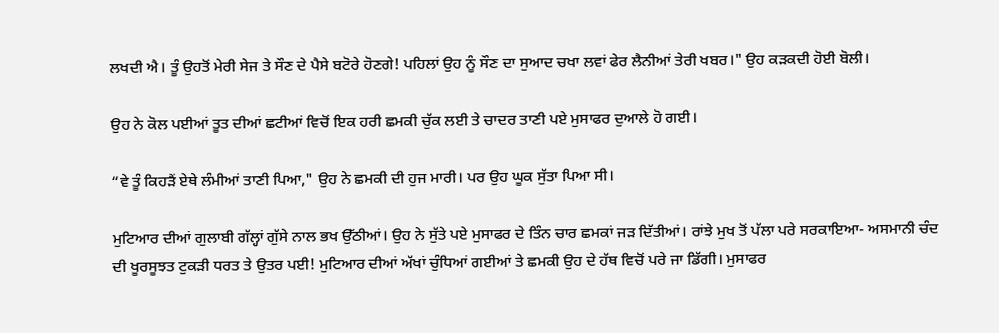ਲਖਦੀ ਐ। ਤੂੰ ਉਹਤੋਂ ਮੇਰੀ ਸੇਜ ਤੇ ਸੌਣ ਦੇ ਪੈਸੇ ਬਟੋਰੇ ਹੋਣਗੇ! ਪਹਿਲਾਂ ਉਹ ਨੂੰ ਸੌਣ ਦਾ ਸੁਆਦ ਚਖਾ ਲਵਾਂ ਫੇਰ ਲੈਨੀਆਂ ਤੇਰੀ ਖਬਰ।" ਉਹ ਕੜਕਦੀ ਹੋਈ ਬੋਲੀ।

ਉਹ ਨੇ ਕੋਲ ਪਈਆਂ ਤੂਤ ਦੀਆਂ ਛਟੀਆਂ ਵਿਚੋਂ ਇਕ ਹਰੀ ਛਮਕੀ ਚੁੱਕ ਲਈ ਤੇ ਚਾਦਰ ਤਾਣੀ ਪਏ ਮੁਸਾਫਰ ਦੁਆਲੇ ਹੋ ਗਈ।

“ਵੇ ਤੂੰ ਕਿਹੜੈਂ ਏਥੇ ਲੰਮੀਆਂ ਤਾਣੀ ਪਿਆ," ਉਹ ਨੇ ਛਮਕੀ ਦੀ ਹੁਜ ਮਾਰੀ। ਪਰ ਉਹ ਘੂਕ ਸੁੱਤਾ ਪਿਆ ਸੀ।

ਮੁਟਿਆਰ ਦੀਆਂ ਗੁਲਾਬੀ ਗੱਲ੍ਹਾਂ ਗੁੱਸੇ ਨਾਲ ਭਖ ਉੱਠੀਆਂ। ਉਹ ਨੇ ਸੁੱਤੇ ਪਏ ਮੁਸਾਫਰ ਦੇ ਤਿੰਨ ਚਾਰ ਛਮਕਾਂ ਜੜ ਦਿੱਤੀਆਂ। ਰਾਂਝੇ ਮੁਖ ਤੋਂ ਪੱਲਾ ਪਰੇ ਸਰਕਾਇਆ- ਅਸਮਾਨੀ ਚੰਦ ਦੀ ਖੂਰਸੂਝਤ ਟੁਕੜੀ ਧਰਤ ਤੇ ਉਤਰ ਪਈ! ਮੁਟਿਆਰ ਦੀਆਂ ਅੱਖਾਂ ਚੁੰਧਿਆਂ ਗਈਆਂ ਤੇ ਛਮਕੀ ਉਹ ਦੇ ਹੱਥ ਵਿਚੋਂ ਪਰੇ ਜਾ ਡਿੱਗੀ। ਮੁਸਾਫਰ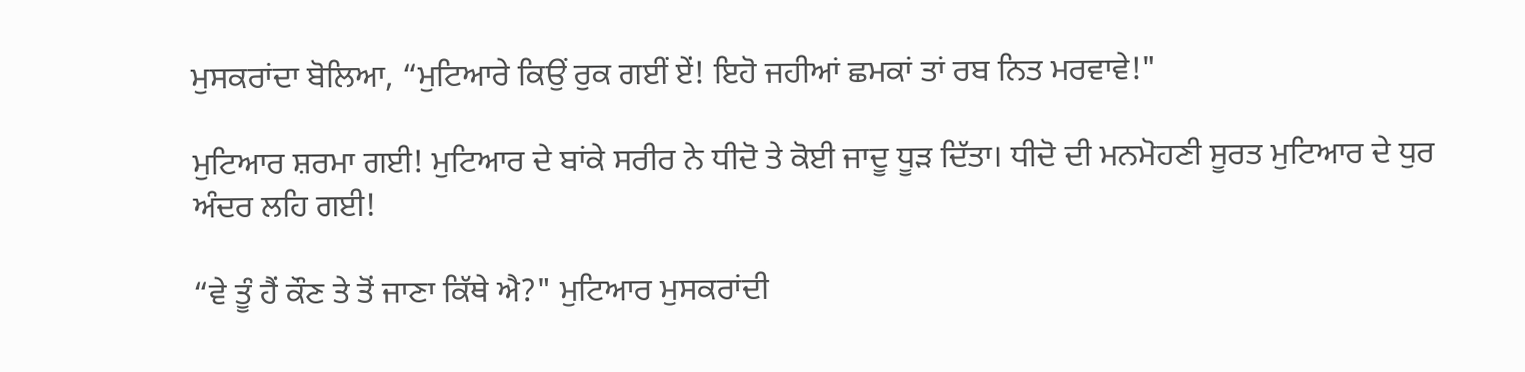ਮੁਸਕਰਾਂਦਾ ਬੋਲਿਆ, “ਮੁਟਿਆਰੇ ਕਿਉਂ ਰੁਕ ਗਈਂ ਏਂ! ਇਹੋ ਜਹੀਆਂ ਛਮਕਾਂ ਤਾਂ ਰਬ ਨਿਤ ਮਰਵਾਵੇ!"

ਮੁਟਿਆਰ ਸ਼ਰਮਾ ਗਈ! ਮੁਟਿਆਰ ਦੇ ਬਾਂਕੇ ਸਰੀਰ ਨੇ ਧੀਦੋ ਤੇ ਕੋਈ ਜਾਦੂ ਧੂੜ ਦਿੱਤਾ। ਧੀਦੋ ਦੀ ਮਨਮੋਹਣੀ ਸੂਰਤ ਮੁਟਿਆਰ ਦੇ ਧੁਰ ਅੰਦਰ ਲਹਿ ਗਈ!

“ਵੇ ਤੂੰ ਹੈਂ ਕੌਣ ਤੇ ਤੋਂ ਜਾਣਾ ਕਿੱਥੇ ਐ?" ਮੁਟਿਆਰ ਮੁਸਕਰਾਂਦੀ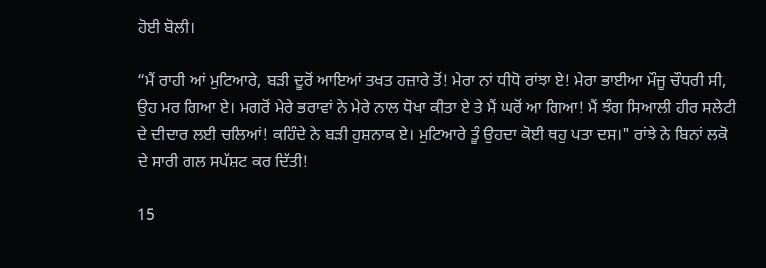ਹੋਈ ਬੋਲੀ।

“ਮੈਂ ਰਾਹੀ ਆਂ ਮੁਟਿਆਰੇ, ਬੜੀ ਦੂਰੋਂ ਆਇਆਂ ਤਖਤ ਹਜ਼ਾਰੇ ਤੋਂ! ਮੇਰਾ ਨਾਂ ਧੀਧੋ ਰਾਂਝਾ ਏ! ਮੇਰਾ ਭਾਈਆ ਮੌਜੂ ਚੌਧਰੀ ਸੀ, ਉਹ ਮਰ ਗਿਆ ਏ। ਮਗਰੋਂ ਮੇਰੇ ਭਰਾਵਾਂ ਨੇ ਮੇਰੇ ਨਾਲ ਧੋਖਾ ਕੀਤਾ ਏ ਤੇ ਮੈਂ ਘਰੋਂ ਆ ਗਿਆ! ਮੈਂ ਝੰਗ ਸਿਆਲੀ ਹੀਰ ਸਲੇਟੀ ਦੇ ਦੀਦਾਰ ਲਈ ਚਲਿਆਂ! ਕਹਿੰਦੇ ਨੇ ਬੜੀ ਹੁਸ਼ਨਾਕ ਏ। ਮੁਟਿਆਰੇ ਤੂੰ ਉਹਦਾ ਕੋਈ ਥਹੁ ਪਤਾ ਦਸ।" ਰਾਂਝੇ ਨੇ ਬਿਨਾਂ ਲਕੋ ਦੇ ਸਾਰੀ ਗਲ ਸਪੱਸ਼ਟ ਕਰ ਦਿੱਤੀ!

15